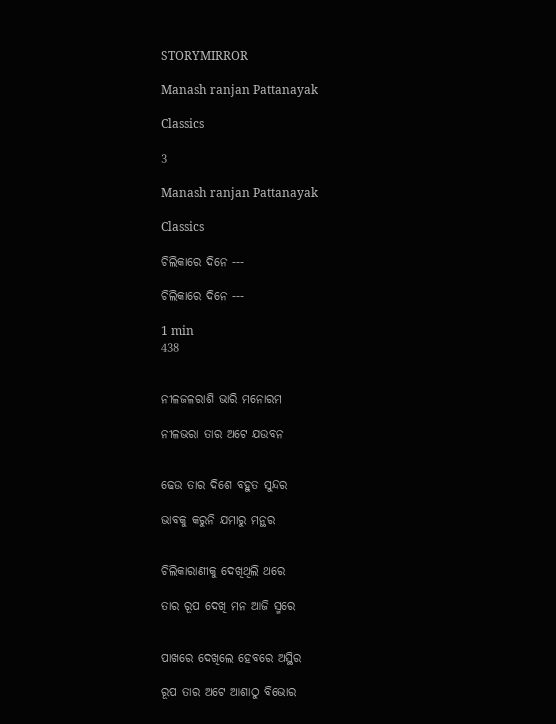STORYMIRROR

Manash ranjan Pattanayak

Classics

3

Manash ranjan Pattanayak

Classics

ଚିଲିକାରେ ଦିନେ ---

ଚିଲିକାରେ ଦିନେ ---

1 min
438


ନୀଳଜଳରାଶି ଭାରି ମନୋରମ

ନୀଳଭରା ତାର ଅଟେ ଯଉବନ


ଢେଉ ତାର ଦିଶେ ବହୁତ ସୁନ୍ଦର

ଭାବକୁ କରୁନି ଯମାରୁ ମନ୍ଥର


ଚିଲିକାରାଣୀକୁ ଦେଖିଥିଲି ଥରେ

ତାର ରୂପ ଦେଖି ମନ ଆଜି ସ୍ମରେ


ପାଖରେ ଦେଖିଲେ ହେବରେ ଅସ୍ଥିର

ରୂପ ତାର ଅଟେ ଆଶାଠୁ ବିଭୋର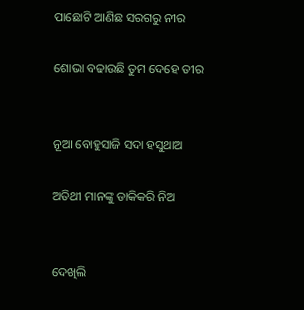ପାଛୋଟି ଆଣିଛ ସରଗରୁ ନୀର

ଶୋଭା ବଢାଉଛି ତୁମ ଦେହେ ତୀର


ନୂଆ ବୋହୁସାଜି ସଦା ହସୁଥାଅ

ଅତିଥୀ ମାନଙ୍କୁ ଡାକିକରି ନିଅ


ଦେଖିଲି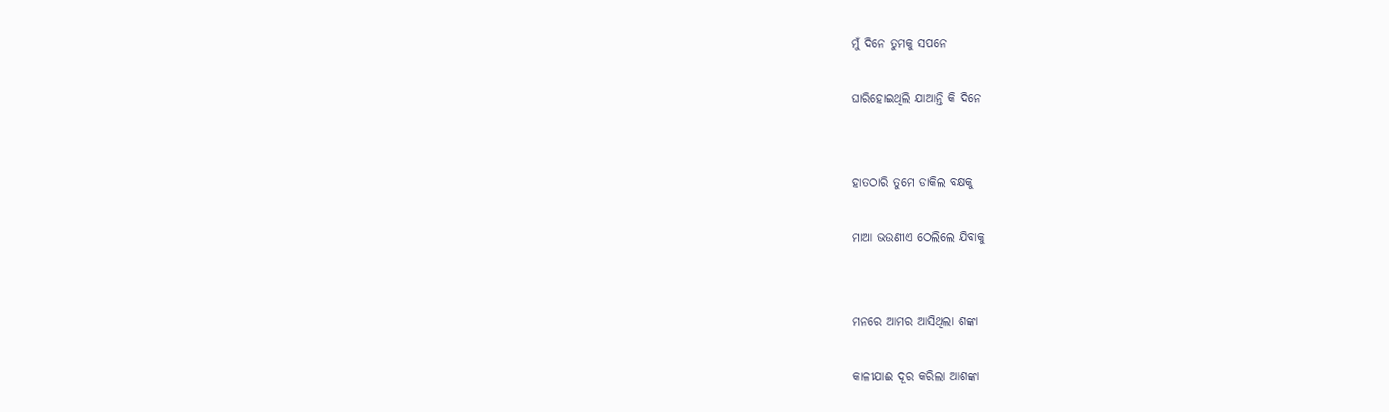ମୁଁ ଦିନେ ତୁମକୁ ସପନେ

ଘାରିହୋଇଥିଲି ଯାଆନ୍ତି କି ଦିନେ


ହାତଠାରି ତୁମେ ଡାକିଲ ବକ୍ଷକୁ

ମାଆ ଭଉଣୀଏ ଠେଲିଲେ ଯିବାକୁ


ମନରେ ଆମର ଆସିଥିଲା ଶଙ୍କା

କାଳୀଯାଈ ଦୂର କରିଲା ଆଶଙ୍କା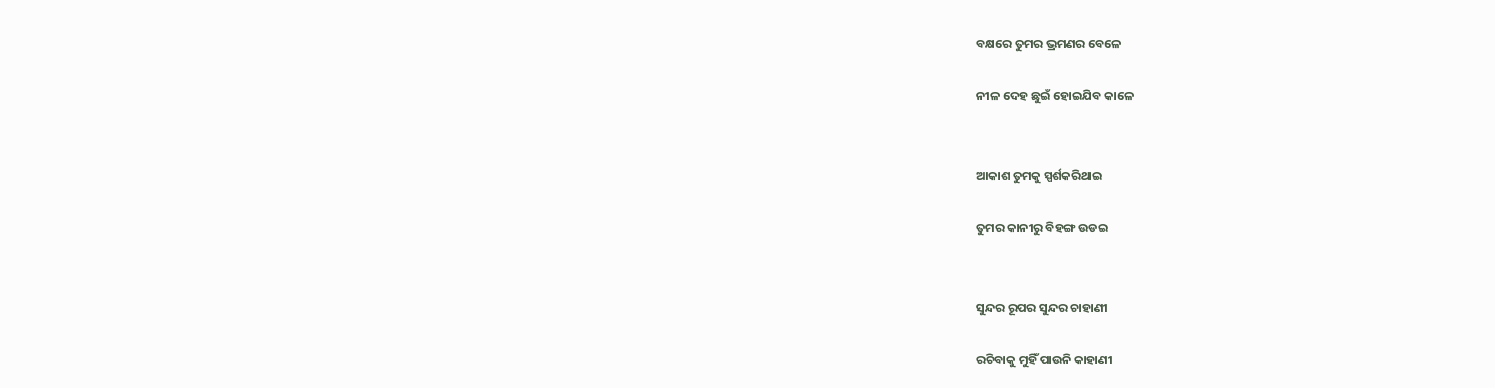ବକ୍ଷରେ ତୁମର ଭ୍ରମଣର ବେଳେ

ନୀଳ ଦେହ ଛୁଇଁ ହୋଇଯିବ କାଳେ


ଆକାଶ ତୁମକୁ ସ୍ପର୍ଶକରିଥାଇ

ତୁମର କାନୀରୁ ବିହଙ୍ଗ ଉଡଇ


ସୁନ୍ଦର ରୂପର ସୁନ୍ଦର ଚାହାଣୀ

ରଚିବାକୁ ମୁହିଁ ପାଉନି କାହାଣୀ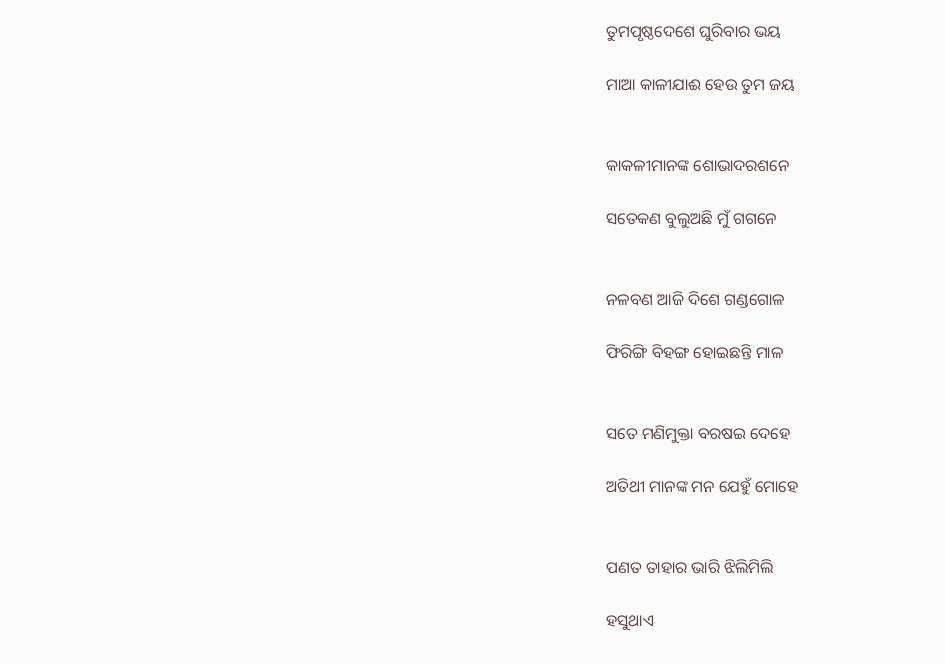ତୁମପୃଷ୍ଠଦେଶେ ଘୁରିବାର ଭୟ

ମାଆ କାଳୀଯାଈ ହେଉ ତୁମ ଜୟ


କାକଳୀମାନଙ୍କ ଶୋଭାଦରଶନେ

ସତେକଣ ବୁଲୁଅଛି ମୁଁ ଗଗନେ


ନଳବଣ ଆଜି ଦିଶେ ଗଣ୍ଡଗୋଳ

ଫିରିଙ୍ଗି ବିହଙ୍ଗ ହୋଇଛନ୍ତି ମାଳ


ସତେ ମଣିମୁକ୍ତା ବରଷଇ ଦେହେ

ଅତିଥୀ ମାନଙ୍କ ମନ ଯେହୁଁ ମୋହେ


ପଣତ ତାହାର ଭାରି ଝିଲିମିଲି

ହସୁଥାଏ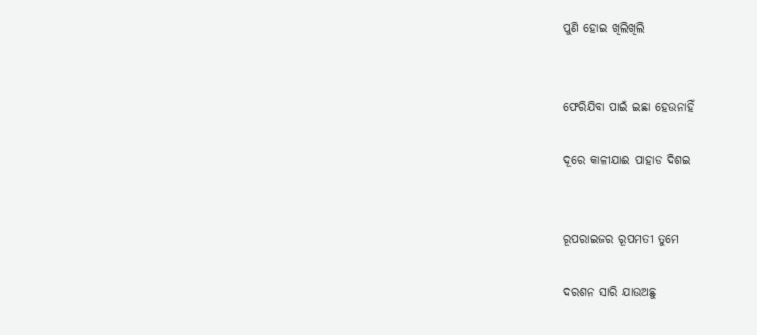ପୁଣି ହୋଇ ଖିଲିଖିଲି


ଫେରିଯିବା ପାଇଁ ଇଛା ହେଉନାହିଁ

ଦୂରେ କାଳୀଯାଈ ପାହାଡ ଦିଶଇ


ରୂପରାଇଜର ରୂପମତୀ ତୁମେ

ଦରଶନ ସାରି ଯାଉଅଛୁ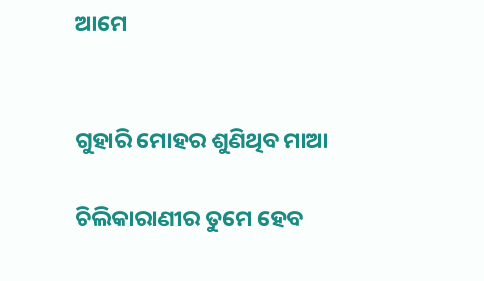ଆମେ


ଗୁହାରି ମୋହର ଶୁଣିଥିବ ମାଆ

ଚିଲିକାରାଣୀର ତୁମେ ହେବ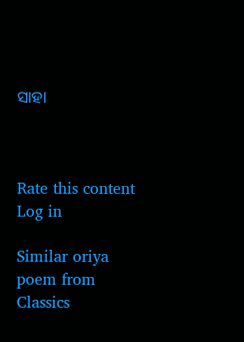ସାହା



Rate this content
Log in

Similar oriya poem from Classics